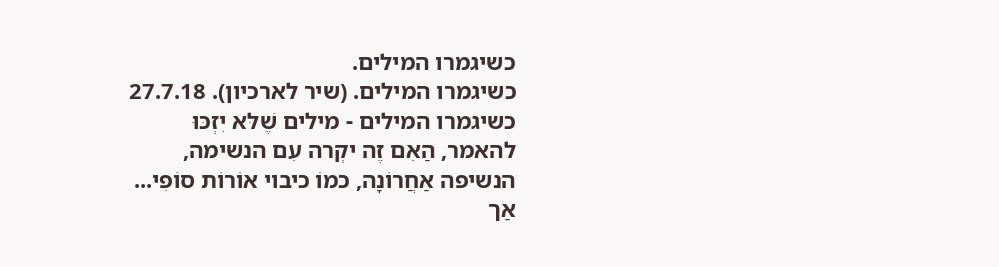כשיגמרו המילים.
כשיגמרו המילים. (שיר לארכיון). 27.7.18
כשיגמרו המילים - מילים שֶׁלּא יִזְכּוּ
להאמר, הַאִם זֶה יקְרה עִם הנשימה,
הנשיפה אַחֲרוֹנָה, כמוֹ כיבוי אוֹרוֹת סוֹפִי...
אַך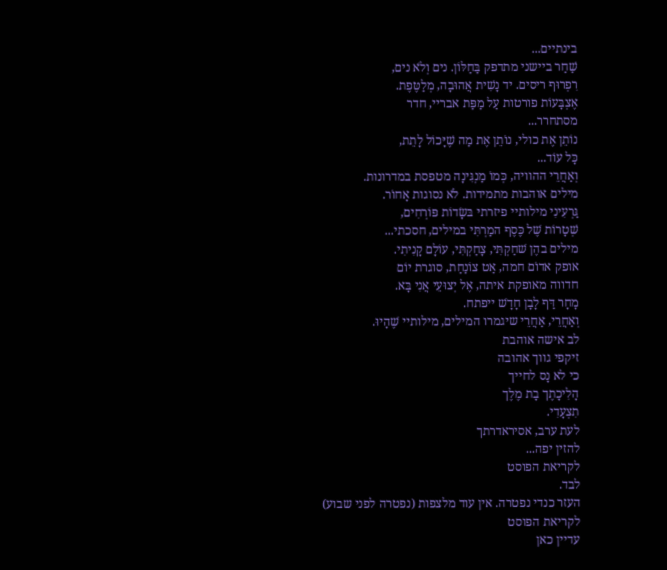בינתיים...
שַׁחַר ביישני מתדפק בַּחַלּוֹן. נים וְלֹא נים,
רִפְרוּף ריסים. יד נָשִׁית אֲהוּבָה, מְלַטֶּפֶת.
אֶצְבָּעוֹת פורטות עַל מַפַּת אבריי, חדר
מסתחרר...
נוֹתֵן אֶת כולי, נוֹתֵן אֶת מַה שֶׁיָּכוֹל לָתֵת,
כָּל עוֹד...
וְאַחֲרֵי ההוויה, כְּמוֹ מַנְגִּינָה מטפסת במדרונות.
מילים אוהבות מתמידות. לֹא נסוגות אָחוֹר.
גַּרְעִינִי מילותיי פיזרתי בּשָׂדוֹת פּוֹרְחִים,
שְׁטָרוֹת שֶׁל כֶּסֶף המַרְתִּי במילים, חסכתי...
מילים בהֶן שׁחַקְתִּי, צָחַקְתִּי, עוֹלָם קָנִיתִי.
אופק אדוֹם חמה, אַט צוֹנַחַת, סוגרת יוֹם
חדווה מאופקת איתה, אֶל יְצוּעֵי אֲנִי בָּא.
מָחָר דַּף לָבָן חָדָשׁ ייפתח.
וְאַחֲרֵי, אַחֲרֵי שיגמרו המילים, מילותיי שֶׁהָיוּ.
לב אישה אוהבת
זיקפי גווך אהובה
כי לא נָס לחייך
הָלִיכָתֶך בָת מֶלֶך
תִצְעָדִי.
לעת ערב, אסיראדרתך
להזין יפה...
לקריאת הפוסט
לבד.
העזר כנדי נפטרה. אין עוד מלצפות (נפטרה לפני שבוע)
לקריאת הפוסט
עדיין כאן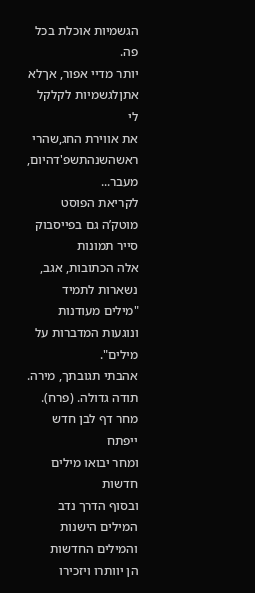הגשמיות אוכלת בכל פה.
יותר מדיי אפור, אךלא
אתןלגשמיות לקלקל לי
את אווירת החג,שהרי
ראשהשנהתשפ'דהיום,
מעבר...
לקריאת הפוסט
מוטק’ה גם בפייסבוק
סייר תמונות
אלה הכתובות, אגב, נשארות לתמיד
"מילים מעודנות ונוגעות המדברות על מילים".
אהבתי תגובתך, מירה. תודה גדולה. (פרח).
מחר דף לבן חדש ייפתח
ומחר יבואו מילים חדשות
ובסוף הדרך נדב
המילים הישנות והמילים החדשות
הן יוותרו ויזכירו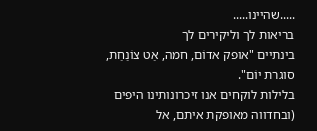.....שהיינו.....
בריאות לך וליקירים לך
בינתיים "אופק אדוֹם, חמה, אַט צוֹנַחַת, סוגרת יוֹם".
בלילות לוקחים אנו זיכרונותינו היפים (ובחדווה מאופקת איתם, אל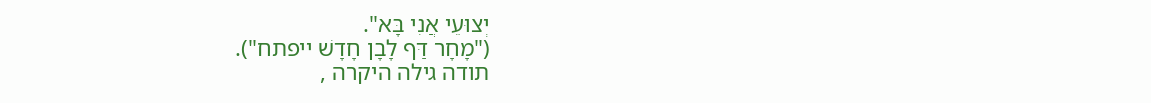יְצוּעֵי אֲנִי בָּא".
("מָחָר דַּף לָבָן חָדָשׁ ייפתח").
תודה גילה היקרה ,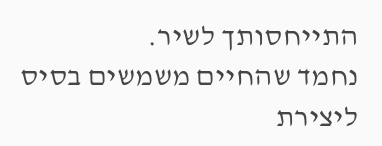התייחסותך לשיר.
נחמד שהחיים משמשים בסיס ליצירת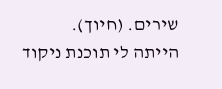שירים. (חיוך).
הייתה לי תוכנת ניקוד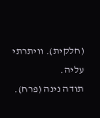(חלקית). וויתרתי עליה.
תודה נינה (פרח).